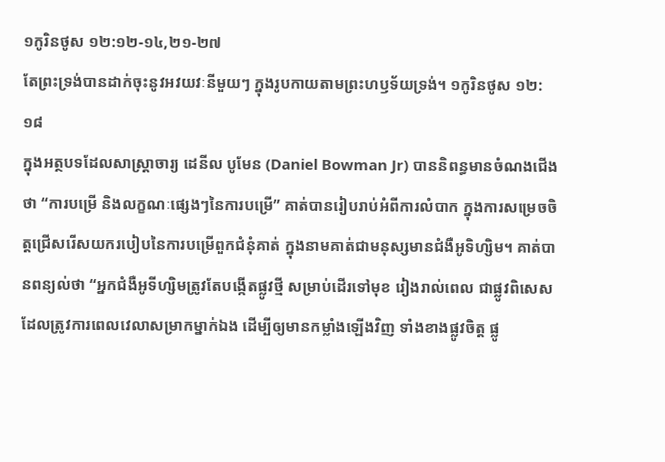១កូរិនថូស ១២:១២-១៤,២១-២៧
តែព្រះទ្រង់បានដាក់ចុះនូវអវយវៈនីមួយៗ ក្នុងរូបកាយតាមព្រះហឫទ័យទ្រង់។ ១កូរិនថូស ១២:១៨
ក្នុងអត្ថបទដែលសាស្ត្រាចារ្យ ដេនីល បូមែន (Daniel Bowman Jr) បាននិពន្ធមានចំណងជើងថា “ការបម្រើ និងលក្ខណៈផ្សេងៗនៃការបម្រើ” គាត់បានរៀបរាប់អំពីការលំបាក ក្នុងការសម្រេចចិត្តជ្រើសរើសយករបៀបនៃការបម្រើពួកជំនុំគាត់ ក្នុងនាមគាត់ជាមនុស្សមានជំងឺអូទិហ្សិម។ គាត់បានពន្យល់ថា “អ្នកជំងឺអូទីហ្សិមត្រូវតែបង្កើតផ្លូវថ្មី សម្រាប់ដើរទៅមុខ រៀងរាល់ពេល ជាផ្លូវពិសេស ដែលត្រូវការពេលវេលាសម្រាកម្នាក់ឯង ដើម្បីឲ្យមានកម្លាំងឡើងវិញ ទាំងខាងផ្លូវចិត្ត ផ្លូ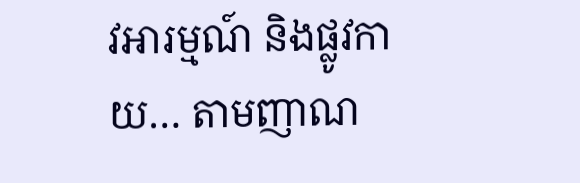វអារម្មណ៍ និងផ្លូវកាយ… តាមញាណ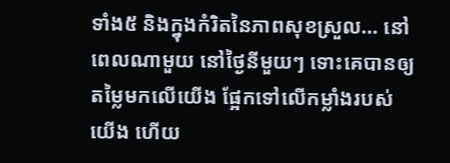ទាំង៥ និងក្នុងកំរិតនៃភាពសុខស្រួល… នៅពេលណាមួយ នៅថ្ងៃនីមួយៗ ទោះគេបានឲ្យតម្លៃមកលើយើង ផ្អែកទៅលើកម្លាំងរបស់យើង ហើយ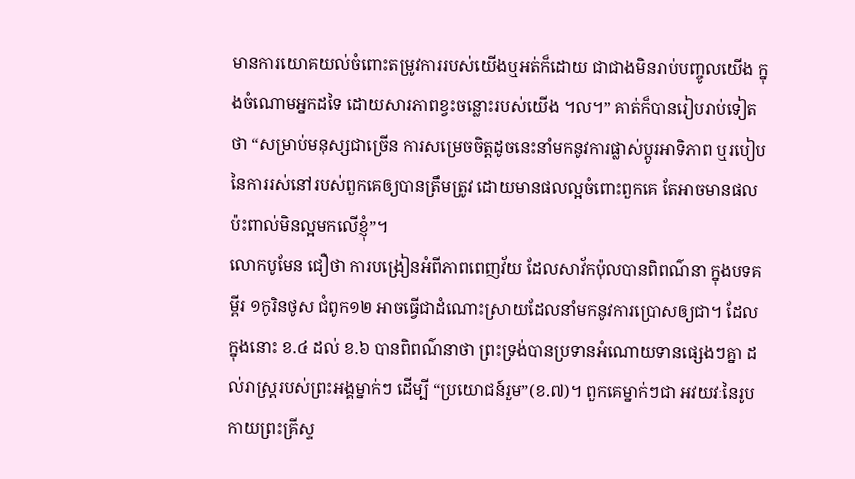មានការយោគយល់ចំពោះតម្រូវការរបស់យើងឬអត់ក៏ដោយ ជាជាងមិនរាប់បញ្ចូលយើង ក្នុងចំណោមអ្នកដទៃ ដោយសារភាពខ្វះចន្លោះរបស់យើង ។ល។” គាត់ក៏បានរៀបរាប់ទៀតថា “សម្រាប់មនុស្សជាច្រើន ការសម្រេចចិត្តដូចនេះនាំមកនូវការផ្លាស់ប្តូរអាទិភាព ឬរបៀបនៃការរស់នៅរបស់ពួកគេឲ្យបានត្រឹមត្រូវ ដោយមានផលល្អចំពោះពួកគេ តែអាចមានផលប៉ះពាល់មិនល្អមកលើខ្ញុំ”។
លោកបូមែន ជឿថា ការបង្រៀនអំពីភាពពេញវ័យ ដែលសាវ័កប៉ុលបានពិពណ៌នា ក្នុងបទគម្ពីរ ១កូរិនថូស ជំពូក១២ អាចធ្វើជាដំណោះស្រាយដែលនាំមកនូវការប្រោសឲ្យជា។ ដែលក្នុងនោះ ខ.៤ ដល់ ខ.៦ បានពិពណ៌នាថា ព្រះទ្រង់បានប្រទានអំណោយទានផ្សេងៗគ្នា ដល់រាស្រ្តរបស់ព្រះអង្គម្នាក់ៗ ដើម្បី “ប្រយោជន៍រួម”(ខ.៧)។ ពួកគេម្នាក់ៗជា អវយវៈនៃរូបកាយព្រះគ្រីស្ទ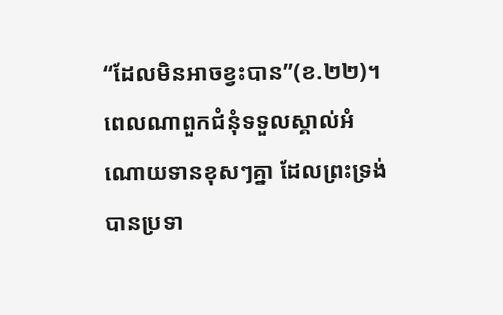“ដែលមិនអាចខ្វះបាន”(ខ.២២)។ ពេលណាពួកជំនុំទទួលស្គាល់អំណោយទានខុសៗគ្នា ដែលព្រះទ្រង់បានប្រទា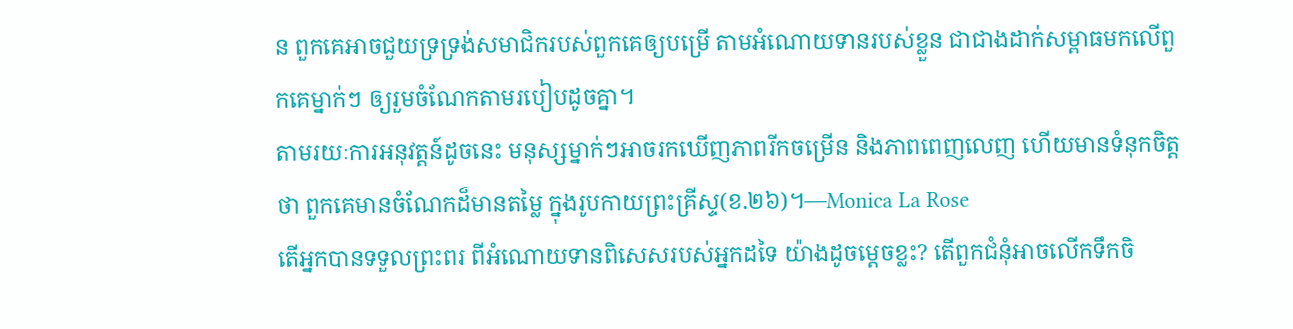ន ពួកគេអាចជួយទ្រទ្រង់សមាជិករបស់ពួកគេឲ្យបម្រើ តាមអំណោយទានរបស់ខ្លួន ជាជាងដាក់សម្ពាធមកលើពួកគេម្នាក់ៗ ឲ្យរួមចំណែកតាមរបៀបដូចគ្នា។
តាមរយៈការអនុវត្តន៍ដូចនេះ មនុស្សម្នាក់ៗអាចរកឃើញភាពរីកចម្រើន និងភាពពេញលេញ ហើយមានទំនុកចិត្តថា ពួកគេមានចំណែកដ៏មានតម្លៃ ក្នុងរូបកាយព្រះគ្រីស្ទ(ខ.២៦)។—Monica La Rose
តើអ្នកបានទទួលព្រះពរ ពីអំណោយទានពិសេសរបស់អ្នកដទៃ យ៉ាងដូចម្តេចខ្លះ? តើពួកជំនុំអាចលើកទឹកចិ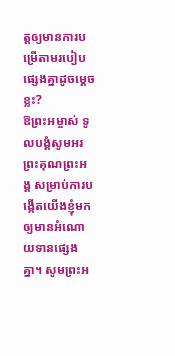ត្តឲ្យមានការបម្រើតាមរបៀបផ្សេងគ្នាដូចម្តេចខ្លះ?
ឱព្រះអម្ចាស់ ទូលបង្គំសូមអរព្រះគុណព្រះអង្គ សម្រាប់ការបង្កើតយើងខ្ញុំមក ឲ្យមានអំណោយទានផ្សេងគ្នា។ សូមព្រះអ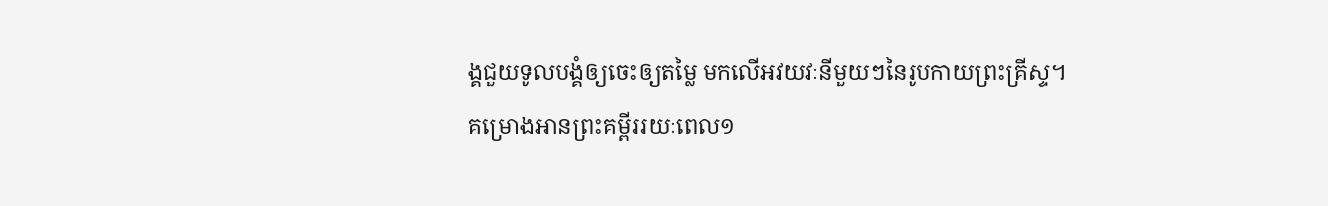ង្គជួយទូលបង្គំឲ្យចេះឲ្យតម្លៃ មកលើអវយវៈនីមួយៗនៃរូបកាយព្រះគ្រីស្ទ។
គម្រោងអានព្រះគម្ពីររយៈពេល១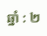ឆ្នាំ : ២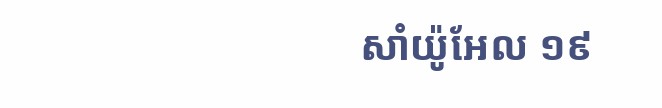សាំយ៉ូអែល ១៩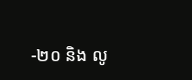-២០ និង លូ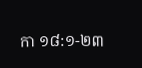កា ១៨:១-២៣